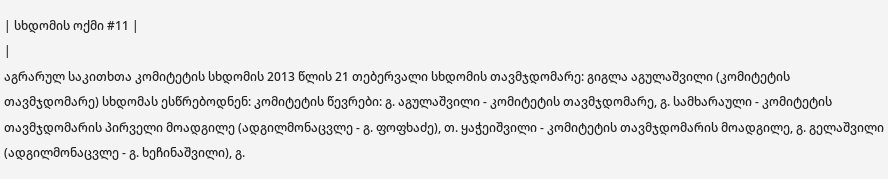| სხდომის ოქმი #11 |
|
აგრარულ საკითხთა კომიტეტის სხდომის 2013 წლის 21 თებერვალი სხდომის თავმჯდომარე: გიგლა აგულაშვილი (კომიტეტის თავმჯდომარე) სხდომას ესწრებოდნენ: კომიტეტის წევრები: გ. აგულაშვილი - კომიტეტის თავმჯდომარე, გ. სამხარაული - კომიტეტის თავმჯდომარის პირველი მოადგილე (ადგილმონაცვლე - გ. ფოფხაძე), თ. ყაჭეიშვილი - კომიტეტის თავმჯდომარის მოადგილე, გ. გელაშვილი (ადგილმონაცვლე - გ. ხეჩინაშვილი), გ.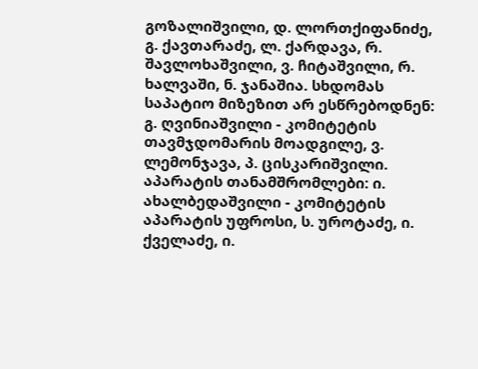გოზალიშვილი, დ. ლორთქიფანიძე, გ. ქავთარაძე, ლ. ქარდავა, რ. შავლოხაშვილი, ვ. ჩიტაშვილი, რ. ხალვაში, ნ. ჯანაშია. სხდომას საპატიო მიზეზით არ ესწრებოდნენ: გ. ღვინიაშვილი - კომიტეტის თავმჯდომარის მოადგილე, ვ. ლემონჯავა, პ. ცისკარიშვილი. აპარატის თანამშრომლები: ი. ახალბედაშვილი - კომიტეტის აპარატის უფროსი, ს. უროტაძე, ი. ქველაძე, ი.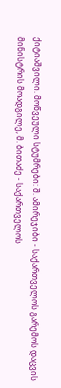ქიტიაშვილი. მოწვეული სტუმრები: შ. ამირეჯიბი - საქართველოს გარემოს დაცვის მინისტრის მოადგილე, მ. ბითაძე - საქართველოს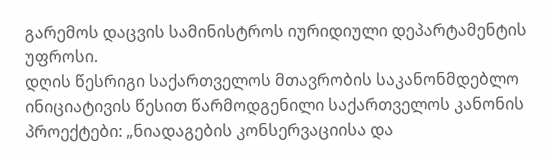გარემოს დაცვის სამინისტროს იურიდიული დეპარტამენტის უფროსი.
დღის წესრიგი საქართველოს მთავრობის საკანონმდებლო ინიციატივის წესით წარმოდგენილი საქართველოს კანონის პროექტები: „ნიადაგების კონსერვაციისა და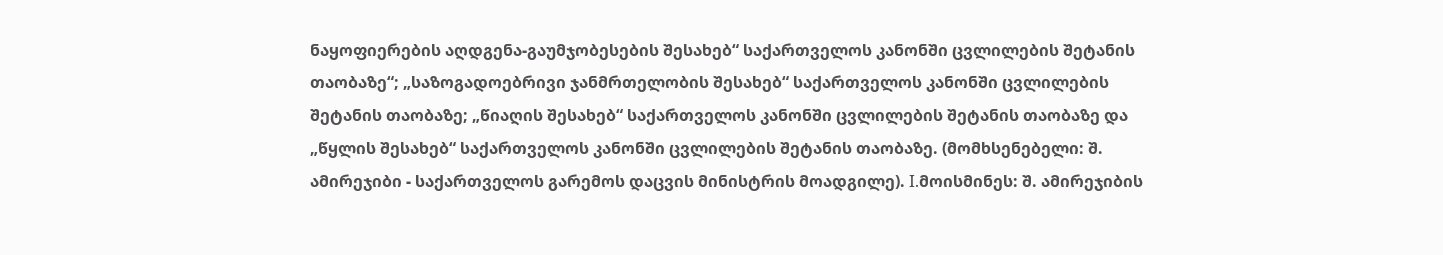ნაყოფიერების აღდგენა-გაუმჯობესების შესახებ“ საქართველოს კანონში ცვლილების შეტანის თაობაზე“; „საზოგადოებრივი ჯანმრთელობის შესახებ“ საქართველოს კანონში ცვლილების შეტანის თაობაზე; „წიაღის შესახებ“ საქართველოს კანონში ცვლილების შეტანის თაობაზე და „წყლის შესახებ“ საქართველოს კანონში ცვლილების შეტანის თაობაზე. (მომხსენებელი: შ. ამირეჯიბი - საქართველოს გარემოს დაცვის მინისტრის მოადგილე). I.მოისმინეს: შ. ამირეჯიბის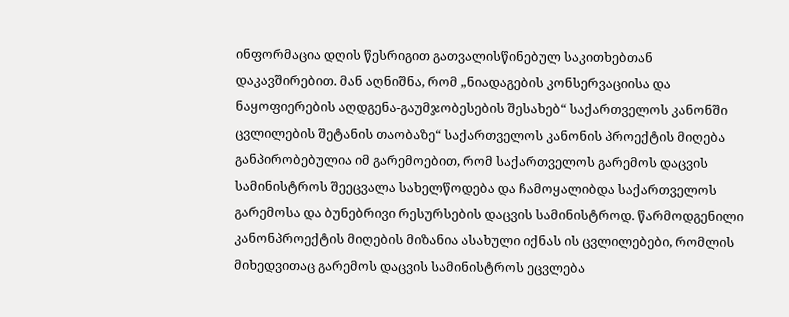ინფორმაცია დღის წესრიგით გათვალისწინებულ საკითხებთან დაკავშირებით. მან აღნიშნა, რომ „ნიადაგების კონსერვაციისა და ნაყოფიერების აღდგენა-გაუმჯობესების შესახებ“ საქართველოს კანონში ცვლილების შეტანის თაობაზე“ საქართველოს კანონის პროექტის მიღება განპირობებულია იმ გარემოებით, რომ საქართველოს გარემოს დაცვის სამინისტროს შეეცვალა სახელწოდება და ჩამოყალიბდა საქართველოს გარემოსა და ბუნებრივი რესურსების დაცვის სამინისტროდ. წარმოდგენილი კანონპროექტის მიღების მიზანია ასახული იქნას ის ცვლილებები, რომლის მიხედვითაც გარემოს დაცვის სამინისტროს ეცვლება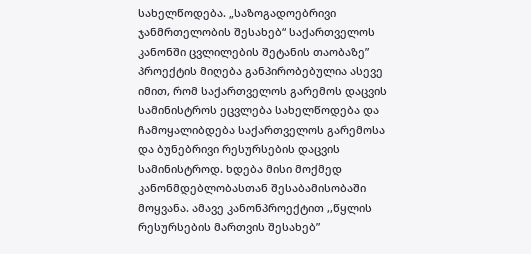სახელწოდება. „საზოგადოებრივი ჯანმრთელობის შესახებ“ საქართველოს კანონში ცვლილების შეტანის თაობაზე” პროექტის მიღება განპირობებულია ასევე იმით, რომ საქართველოს გარემოს დაცვის სამინისტროს ეცვლება სახელწოდება და ჩამოყალიბდება საქართველოს გარემოსა და ბუნებრივი რესურსების დაცვის სამინისტროდ. ხდება მისი მოქმედ კანონმდებლობასთან შესაბამისობაში მოყვანა. ამავე კანონპროექტით ,,წყლის რესურსების მართვის შესახებ”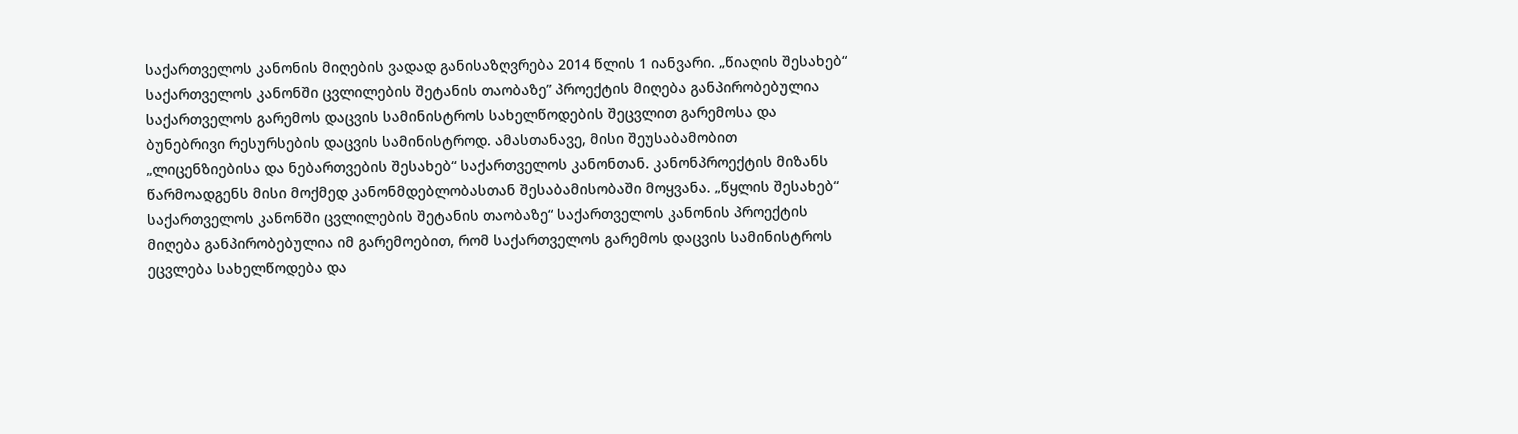საქართველოს კანონის მიღების ვადად განისაზღვრება 2014 წლის 1 იანვარი. „წიაღის შესახებ“ საქართველოს კანონში ცვლილების შეტანის თაობაზე” პროექტის მიღება განპირობებულია საქართველოს გარემოს დაცვის სამინისტროს სახელწოდების შეცვლით გარემოსა და ბუნებრივი რესურსების დაცვის სამინისტროდ. ამასთანავე, მისი შეუსაბამობით „ლიცენზიებისა და ნებართვების შესახებ“ საქართველოს კანონთან. კანონპროექტის მიზანს წარმოადგენს მისი მოქმედ კანონმდებლობასთან შესაბამისობაში მოყვანა. „წყლის შესახებ“ საქართველოს კანონში ცვლილების შეტანის თაობაზე“ საქართველოს კანონის პროექტის მიღება განპირობებულია იმ გარემოებით, რომ საქართველოს გარემოს დაცვის სამინისტროს ეცვლება სახელწოდება და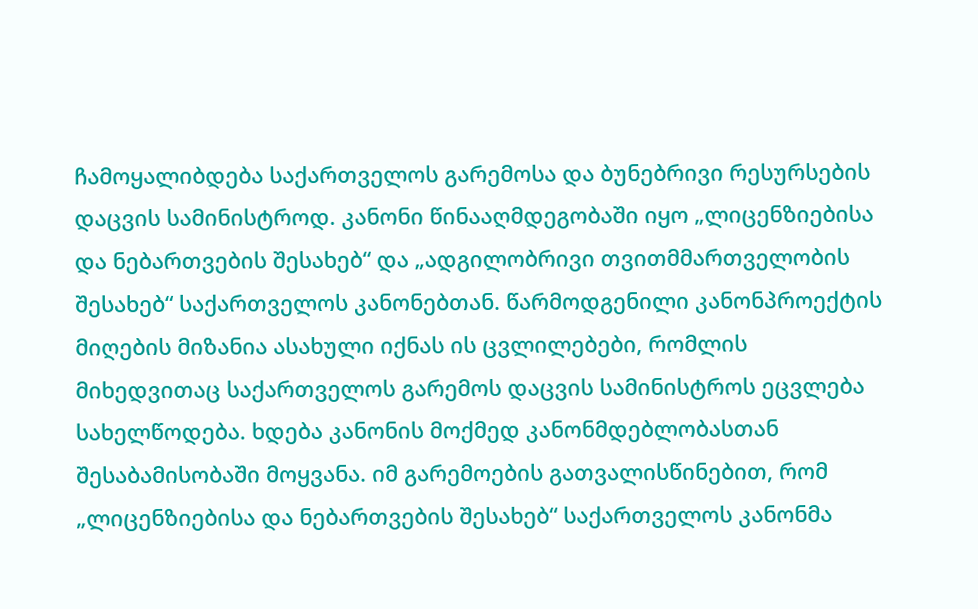ჩამოყალიბდება საქართველოს გარემოსა და ბუნებრივი რესურსების დაცვის სამინისტროდ. კანონი წინააღმდეგობაში იყო „ლიცენზიებისა და ნებართვების შესახებ“ და „ადგილობრივი თვითმმართველობის შესახებ“ საქართველოს კანონებთან. წარმოდგენილი კანონპროექტის მიღების მიზანია ასახული იქნას ის ცვლილებები, რომლის მიხედვითაც საქართველოს გარემოს დაცვის სამინისტროს ეცვლება სახელწოდება. ხდება კანონის მოქმედ კანონმდებლობასთან შესაბამისობაში მოყვანა. იმ გარემოების გათვალისწინებით, რომ „ლიცენზიებისა და ნებართვების შესახებ“ საქართველოს კანონმა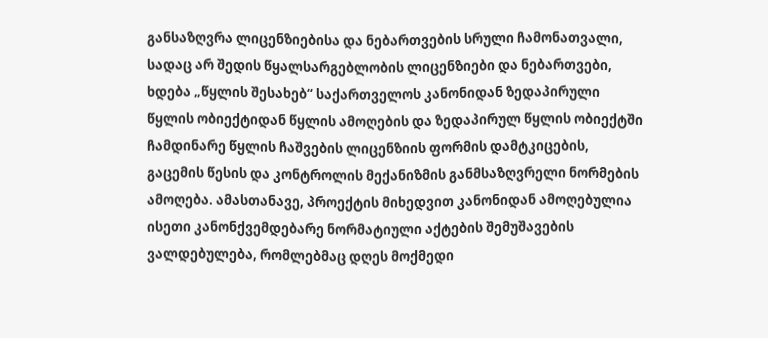განსაზღვრა ლიცენზიებისა და ნებართვების სრული ჩამონათვალი, სადაც არ შედის წყალსარგებლობის ლიცენზიები და ნებართვები, ხდება „წყლის შესახებ“ საქართველოს კანონიდან ზედაპირული წყლის ობიექტიდან წყლის ამოღების და ზედაპირულ წყლის ობიექტში ჩამდინარე წყლის ჩაშვების ლიცენზიის ფორმის დამტკიცების, გაცემის წესის და კონტროლის მექანიზმის განმსაზღვრელი ნორმების ამოღება. ამასთანავე, პროექტის მიხედვით კანონიდან ამოღებულია ისეთი კანონქვემდებარე ნორმატიული აქტების შემუშავების ვალდებულება, რომლებმაც დღეს მოქმედი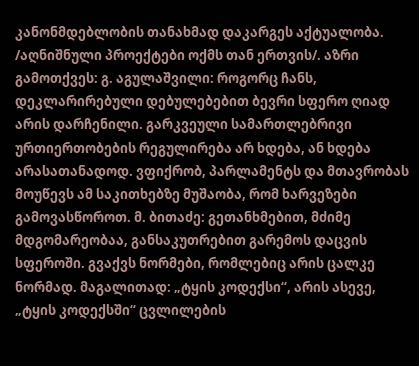კანონმდებლობის თანახმად დაკარგეს აქტუალობა. /აღნიშნული პროექტები ოქმს თან ერთვის/. აზრი გამოთქვეს: გ. აგულაშვილი: როგორც ჩანს, დეკლარირებული დებულებებით ბევრი სფერო ღიად არის დარჩენილი. გარკვეული სამართლებრივი ურთიერთობების რეგულირება არ ხდება, ან ხდება არასათანადოდ. ვფიქრობ, პარლამენტს და მთავრობას მოუწევს ამ საკითხებზე მუშაობა, რომ ხარვეზები გამოვასწოროთ. მ. ბითაძე: გეთანხმებით, მძიმე მდგომარეობაა, განსაკუთრებით გარემოს დაცვის სფეროში. გვაქვს ნორმები, რომლებიც არის ცალკე ნორმად. მაგალითად: „ტყის კოდექსი“, არის ასევე, „ტყის კოდექსში“ ცვლილების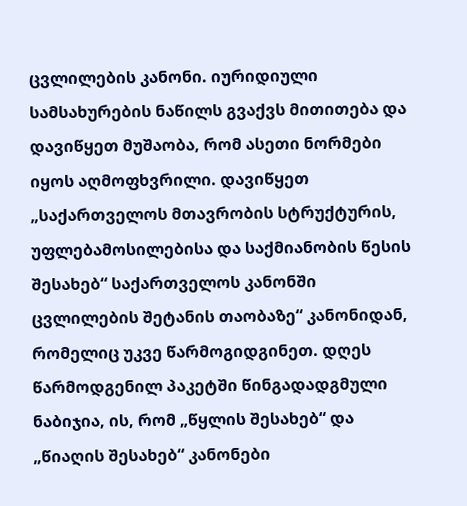ცვლილების კანონი. იურიდიული სამსახურების ნაწილს გვაქვს მითითება და დავიწყეთ მუშაობა, რომ ასეთი ნორმები იყოს აღმოფხვრილი. დავიწყეთ „საქართველოს მთავრობის სტრუქტურის, უფლებამოსილებისა და საქმიანობის წესის შესახებ“ საქართველოს კანონში ცვლილების შეტანის თაობაზე“ კანონიდან, რომელიც უკვე წარმოგიდგინეთ. დღეს წარმოდგენილ პაკეტში წინგადადგმული ნაბიჯია, ის, რომ „წყლის შესახებ“ და „წიაღის შესახებ“ კანონები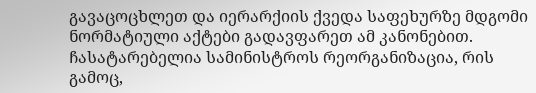გავაცოცხლეთ და იერარქიის ქვედა საფეხურზე მდგომი ნორმატიული აქტები გადავფარეთ ამ კანონებით. ჩასატარებელია სამინისტროს რეორგანიზაცია, რის გამოც,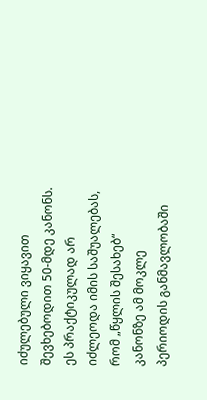იძულებული ვიყავით შევხებოდით 50-მდე კანონს. ეს პრაქტიკულად არ იძლეოდა იმის საშუალებას, რომ „წყლის შესახებ“ კანონზე ამ მოკლე პერიოდის განმავლობაში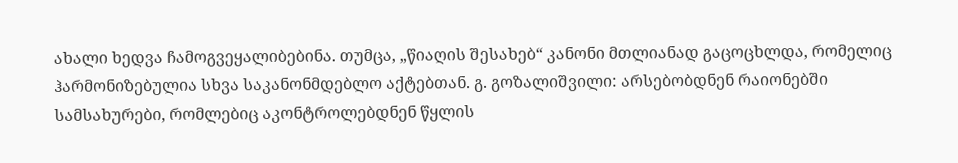ახალი ხედვა ჩამოგვეყალიბებინა. თუმცა, „წიაღის შესახებ“ კანონი მთლიანად გაცოცხლდა, რომელიც ჰარმონიზებულია სხვა საკანონმდებლო აქტებთან. გ. გოზალიშვილი: არსებობდნენ რაიონებში სამსახურები, რომლებიც აკონტროლებდნენ წყლის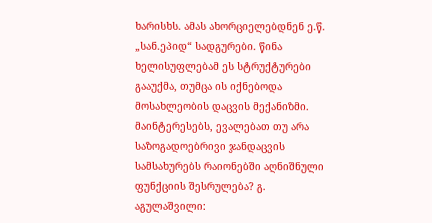ხარისხს. ამას ახორციელებდნენ ე.წ. „სან.ეპიდ“ სადგურები. წინა ხელისუფლებამ ეს სტრუქტურები გააუქმა, თუმცა ის იქნებოდა მოსახლეობის დაცვის მექანიზმი. მაინტერესებს, ევალებათ თუ არა საზოგადოებრივი ჯანდაცვის სამსახურებს რაიონებში აღნიშნული ფუნქციის შესრულება? გ. აგულაშვილი: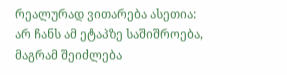რეალურად ვითარება ასეთია: არ ჩანს ამ ეტაპზე საშიშროება, მაგრამ შეიძლება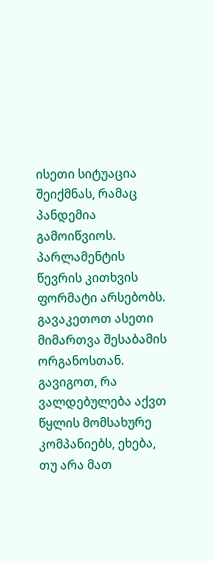ისეთი სიტუაცია შეიქმნას, რამაც პანდემია გამოიწვიოს. პარლამენტის წევრის კითხვის ფორმატი არსებობს. გავაკეთოთ ასეთი მიმართვა შესაბამის ორგანოსთან. გავიგოთ, რა ვალდებულება აქვთ წყლის მომსახურე კომპანიებს, ეხება, თუ არა მათ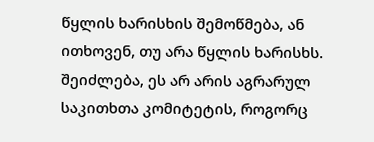წყლის ხარისხის შემოწმება, ან ითხოვენ, თუ არა წყლის ხარისხს. შეიძლება, ეს არ არის აგრარულ საკითხთა კომიტეტის, როგორც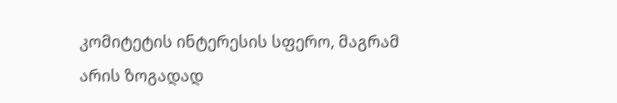კომიტეტის ინტერესის სფერო, მაგრამ არის ზოგადად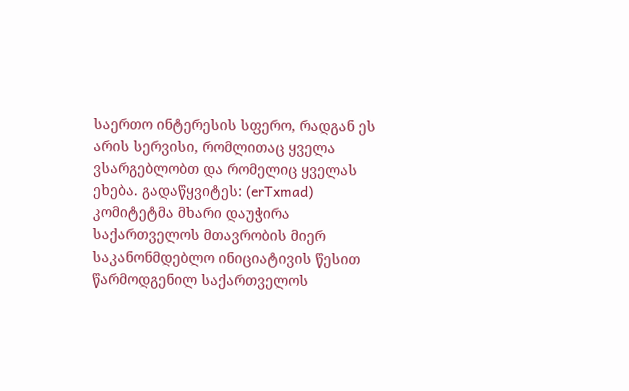საერთო ინტერესის სფერო, რადგან ეს არის სერვისი, რომლითაც ყველა ვსარგებლობთ და რომელიც ყველას ეხება. გადაწყვიტეს: (erTxmad) კომიტეტმა მხარი დაუჭირა საქართველოს მთავრობის მიერ საკანონმდებლო ინიციატივის წესით წარმოდგენილ საქართველოს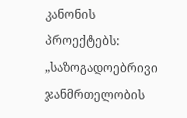კანონის პროექტებს: „საზოგადოებრივი ჯანმრთელობის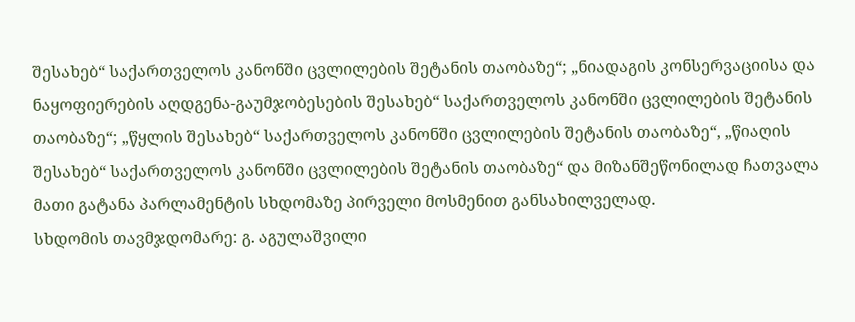შესახებ“ საქართველოს კანონში ცვლილების შეტანის თაობაზე“; „ნიადაგის კონსერვაციისა და ნაყოფიერების აღდგენა-გაუმჯობესების შესახებ“ საქართველოს კანონში ცვლილების შეტანის თაობაზე“; „წყლის შესახებ“ საქართველოს კანონში ცვლილების შეტანის თაობაზე“, „წიაღის შესახებ“ საქართველოს კანონში ცვლილების შეტანის თაობაზე“ და მიზანშეწონილად ჩათვალა მათი გატანა პარლამენტის სხდომაზე პირველი მოსმენით განსახილველად.
სხდომის თავმჯდომარე: გ. აგულაშვილი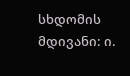სხდომის მდივანი: ი.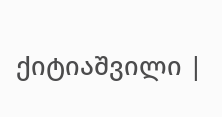ქიტიაშვილი |